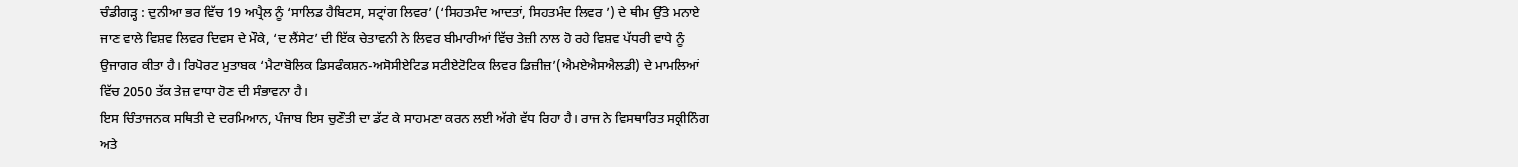ਚੰਡੀਗੜ੍ਹ : ਦੁਨੀਆ ਭਰ ਵਿੱਚ 19 ਅਪ੍ਰੈਲ ਨੂੰ ‘ਸਾਲਿਡ ਹੈਬਿਟਸ, ਸਟ੍ਰਾਂਗ ਲਿਵਰ’ (‘ਸਿਹਤਮੰਦ ਆਦਤਾਂ, ਸਿਹਤਮੰਦ ਲਿਵਰ ’) ਦੇ ਥੀਮ ਉੱਤੇ ਮਨਾਏ ਜਾਣ ਵਾਲੇ ਵਿਸ਼ਵ ਲਿਵਰ ਦਿਵਸ ਦੇ ਮੌਕੇ, ‘ਦ ਲੈਂਸੇਟ’ ਦੀ ਇੱਕ ਚੇਤਾਵਨੀ ਨੇ ਲਿਵਰ ਬੀਮਾਰੀਆਂ ਵਿੱਚ ਤੇਜ਼ੀ ਨਾਲ ਹੋ ਰਹੇ ਵਿਸ਼ਵ ਪੱਧਰੀ ਵਾਧੇ ਨੂੰ ਉਜਾਗਰ ਕੀਤਾ ਹੈ। ਰਿਪੋਰਟ ਮੁਤਾਬਕ ‘ਮੈਟਾਬੋਲਿਕ ਡਿਸਫੰਕਸ਼ਨ-ਅਸੋਸੀਏਟਿਡ ਸਟੀਏਟੋਟਿਕ ਲਿਵਰ ਡਿਜ਼ੀਜ਼’(ਐਮਏਐਸਐਲਡੀ) ਦੇ ਮਾਮਲਿਆਂ ਵਿੱਚ 2050 ਤੱਕ ਤੇਜ਼ ਵਾਧਾ ਹੋਣ ਦੀ ਸੰਭਾਵਨਾ ਹੈ।
ਇਸ ਚਿੰਤਾਜਨਕ ਸਥਿਤੀ ਦੇ ਦਰਮਿਆਨ, ਪੰਜਾਬ ਇਸ ਚੁਣੌਤੀ ਦਾ ਡੱਟ ਕੇ ਸਾਹਮਣਾ ਕਰਨ ਲਈ ਅੱਗੇ ਵੱਧ ਰਿਹਾ ਹੈ। ਰਾਜ ਨੇ ਵਿਸਥਾਰਿਤ ਸਕ੍ਰੀਨਿੰਗ ਅਤੇ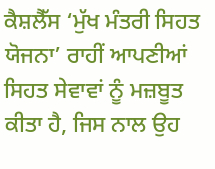ਕੈਸ਼ਲੈੱਸ ‘ਮੁੱਖ ਮੰਤਰੀ ਸਿਹਤ ਯੋਜਨਾ’ ਰਾਹੀਂ ਆਪਣੀਆਂ ਸਿਹਤ ਸੇਵਾਵਾਂ ਨੂੰ ਮਜ਼ਬੂਤ ਕੀਤਾ ਹੈ, ਜਿਸ ਨਾਲ ਉਹ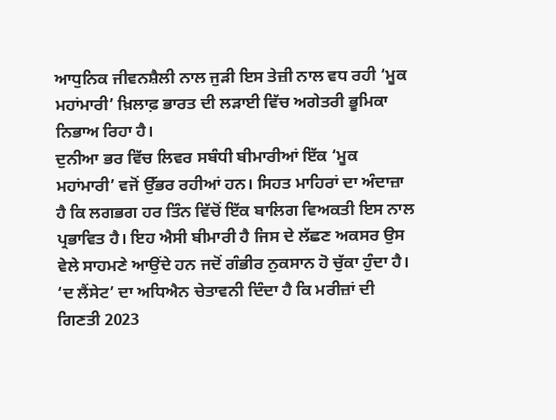ਆਧੁਨਿਕ ਜੀਵਨਸ਼ੈਲੀ ਨਾਲ ਜੁੜੀ ਇਸ ਤੇਜ਼ੀ ਨਾਲ ਵਧ ਰਹੀ ‘ਮੂਕ ਮਹਾਂਮਾਰੀ’ ਖ਼ਿਲਾਫ਼ ਭਾਰਤ ਦੀ ਲੜਾਈ ਵਿੱਚ ਅਗੇਤਰੀ ਭੂਮਿਕਾ ਨਿਭਾਅ ਰਿਹਾ ਹੈ।
ਦੁਨੀਆ ਭਰ ਵਿੱਚ ਲਿਵਰ ਸਬੰਧੀ ਬੀਮਾਰੀਆਂ ਇੱਕ ‘ਮੂਕ ਮਹਾਂਮਾਰੀ’ ਵਜੋਂ ਉੱਭਰ ਰਹੀਆਂ ਹਨ। ਸਿਹਤ ਮਾਹਿਰਾਂ ਦਾ ਅੰਦਾਜ਼ਾ ਹੈ ਕਿ ਲਗਭਗ ਹਰ ਤਿੰਨ ਵਿੱਚੋਂ ਇੱਕ ਬਾਲਿਗ ਵਿਅਕਤੀ ਇਸ ਨਾਲ ਪ੍ਰਭਾਵਿਤ ਹੈ। ਇਹ ਐਸੀ ਬੀਮਾਰੀ ਹੈ ਜਿਸ ਦੇ ਲੱਛਣ ਅਕਸਰ ਉਸ ਵੇਲੇ ਸਾਹਮਣੇ ਆਉਂਦੇ ਹਨ ਜਦੋਂ ਗੰਭੀਰ ਨੁਕਸਾਨ ਹੋ ਚੁੱਕਾ ਹੁੰਦਾ ਹੈ। ‘ਦ ਲੈਂਸੇਟ’ ਦਾ ਅਧਿਐਨ ਚੇਤਾਵਨੀ ਦਿੰਦਾ ਹੈ ਕਿ ਮਰੀਜ਼ਾਂ ਦੀ ਗਿਣਤੀ 2023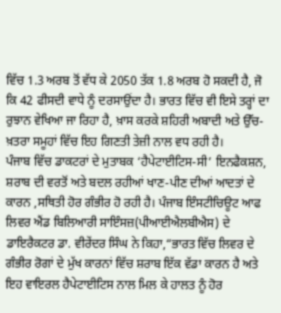ਵਿੱਚ 1.3 ਅਰਬ ਤੋਂ ਵੱਧ ਕੇ 2050 ਤੱਕ 1.8 ਅਰਬ ਹੋ ਸਕਦੀ ਹੈ, ਜੋ ਕਿ 42 ਫੀਸਦੀ ਵਾਧੇ ਨੂੰ ਦਰਸਾਉਂਦਾ ਹੈ। ਭਾਰਤ ਵਿੱਚ ਵੀ ਇਸੇ ਤਰ੍ਹਾਂ ਦਾ ਰੁਝਾਨ ਵੇਖਿਆ ਜਾ ਰਿਹਾ ਹੈ, ਖ਼ਾਸ ਕਰਕੇ ਸ਼ਹਿਰੀ ਅਬਾਦੀ ਅਤੇ ਉੱਚ-ਖ਼ਤਰਾ ਸਮੂਹਾਂ ਵਿੱਚ ਇਹ ਗਿਣਤੀ ਤੇਜ਼ੀ ਨਾਲ ਵਧ ਰਹੀ ਹੈ।
ਪੰਜਾਬ ਵਿੱਚ ਡਾਕਟਰਾਂ ਦੇ ਮੁਤਾਬਕ ‘ਹੈਪੇਟਾਈਟਿਸ-ਸੀ’ ਇਨਫੈਕਸ਼ਨ, ਸ਼ਰਾਬ ਦੀ ਵਰਤੋਂ ਅਤੇ ਬਦਲ ਰਹੀਆਂ ਖਾਣ-ਪੀਣ ਦੀਆਂ ਆਦਤਾਂ ਦੇ ਕਾਰਨ ,ਸਥਿਤੀ ਹੋਰ ਗੰਭੀਰ ਹੋ ਰਹੀ ਹੈ। ਪੰਜਾਬ ਇੰਸਟੀਚਿਊਟ ਆਫ ਲਿਵਰ ਐਂਡ ਬਿਲਿਆਰੀ ਸਾਇੰਸਜ਼(ਪੀਆਈਐਲਬੀਐਸ) ਦੇ ਡਾਇਰੈਕਟਰ ਡਾ. ਵੀਰੇਂਦਰ ਸਿੰਘ ਨੇ ਕਿਹਾ,“ਭਾਰਤ ਵਿੱਚ ਲਿਵਰ ਦੇ ਗੰਭੀਰ ਰੋਗਾਂ ਦੇ ਮੁੱਖ ਕਾਰਨਾਂ ਵਿੱਚ ਸ਼ਰਾਬ ਇੱਕ ਵੱਡਾ ਕਾਰਨ ਹੈ ਅਤੇ ਇਹ ਵਾਇਰਲ ਹੈਪੇਟਾਈਟਿਸ ਨਾਲ ਮਿਲ ਕੇ ਹਾਲਤ ਨੂੰ ਹੋਰ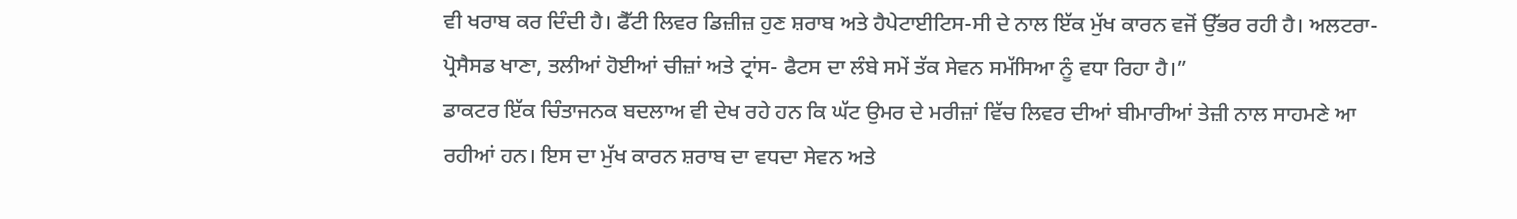ਵੀ ਖਰਾਬ ਕਰ ਦਿੰਦੀ ਹੈ। ਫੈੱਟੀ ਲਿਵਰ ਡਿਜ਼ੀਜ਼ ਹੁਣ ਸ਼ਰਾਬ ਅਤੇ ਹੈਪੇਟਾਈਟਿਸ-ਸੀ ਦੇ ਨਾਲ ਇੱਕ ਮੁੱਖ ਕਾਰਨ ਵਜੋਂ ਉੱਭਰ ਰਹੀ ਹੈ। ਅਲਟਰਾ-ਪ੍ਰੋਸੈਸਡ ਖਾਣਾ, ਤਲੀਆਂ ਹੋਈਆਂ ਚੀਜ਼ਾਂ ਅਤੇ ਟ੍ਰਾਂਸ- ਫੈਟਸ ਦਾ ਲੰਬੇ ਸਮੇਂ ਤੱਕ ਸੇਵਨ ਸਮੱਸਿਆ ਨੂੰ ਵਧਾ ਰਿਹਾ ਹੈ।”
ਡਾਕਟਰ ਇੱਕ ਚਿੰਤਾਜਨਕ ਬਦਲਾਅ ਵੀ ਦੇਖ ਰਹੇ ਹਨ ਕਿ ਘੱਟ ਉਮਰ ਦੇ ਮਰੀਜ਼ਾਂ ਵਿੱਚ ਲਿਵਰ ਦੀਆਂ ਬੀਮਾਰੀਆਂ ਤੇਜ਼ੀ ਨਾਲ ਸਾਹਮਣੇ ਆ ਰਹੀਆਂ ਹਨ। ਇਸ ਦਾ ਮੁੱਖ ਕਾਰਨ ਸ਼ਰਾਬ ਦਾ ਵਧਦਾ ਸੇਵਨ ਅਤੇ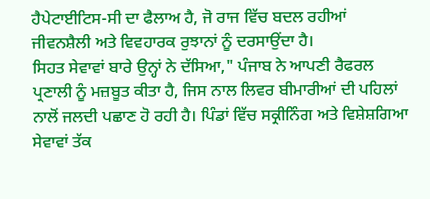ਹੈਪੇਟਾਈਟਿਸ-ਸੀ ਦਾ ਫੈਲਾਅ ਹੈ, ਜੋ ਰਾਜ ਵਿੱਚ ਬਦਲ ਰਹੀਆਂ ਜੀਵਨਸ਼ੈਲੀ ਅਤੇ ਵਿਵਹਾਰਕ ਰੁਝਾਨਾਂ ਨੂੰ ਦਰਸਾਉਂਦਾ ਹੈ।
ਸਿਹਤ ਸੇਵਾਵਾਂ ਬਾਰੇ ਉਨ੍ਹਾਂ ਨੇ ਦੱਸਿਆ," ਪੰਜਾਬ ਨੇ ਆਪਣੀ ਰੈਫਰਲ ਪ੍ਰਣਾਲੀ ਨੂੰ ਮਜ਼ਬੂਤ ਕੀਤਾ ਹੈ, ਜਿਸ ਨਾਲ ਲਿਵਰ ਬੀਮਾਰੀਆਂ ਦੀ ਪਹਿਲਾਂ ਨਾਲੋਂ ਜਲਦੀ ਪਛਾਣ ਹੋ ਰਹੀ ਹੈ। ਪਿੰਡਾਂ ਵਿੱਚ ਸਕ੍ਰੀਨਿੰਗ ਅਤੇ ਵਿਸ਼ੇਸ਼ਗਿਆ ਸੇਵਾਵਾਂ ਤੱਕ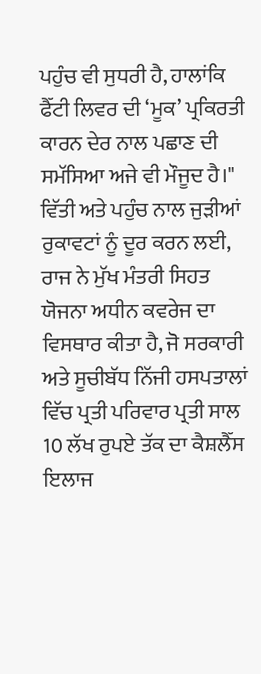ਪਹੁੰਚ ਵੀ ਸੁਧਰੀ ਹੈ, ਹਾਲਾਂਕਿ ਫੈੱਟੀ ਲਿਵਰ ਦੀ ‘ਮੂਕ’ ਪ੍ਰਕਿਰਤੀ ਕਾਰਨ ਦੇਰ ਨਾਲ ਪਛਾਣ ਦੀ ਸਮੱਸਿਆ ਅਜੇ ਵੀ ਮੌਜੂਦ ਹੈ।"
ਵਿੱਤੀ ਅਤੇ ਪਹੁੰਚ ਨਾਲ ਜੁੜੀਆਂ ਰੁਕਾਵਟਾਂ ਨੂੰ ਦੂਰ ਕਰਨ ਲਈ, ਰਾਜ ਨੇ ਮੁੱਖ ਮੰਤਰੀ ਸਿਹਤ ਯੋਜਨਾ ਅਧੀਨ ਕਵਰੇਜ ਦਾ ਵਿਸਥਾਰ ਕੀਤਾ ਹੈ, ਜੋ ਸਰਕਾਰੀ ਅਤੇ ਸੂਚੀਬੱਧ ਨਿੱਜੀ ਹਸਪਤਾਲਾਂ ਵਿੱਚ ਪ੍ਰਤੀ ਪਰਿਵਾਰ ਪ੍ਰਤੀ ਸਾਲ 10 ਲੱਖ ਰੁਪਏ ਤੱਕ ਦਾ ਕੈਸ਼ਲੈੱਸ ਇਲਾਜ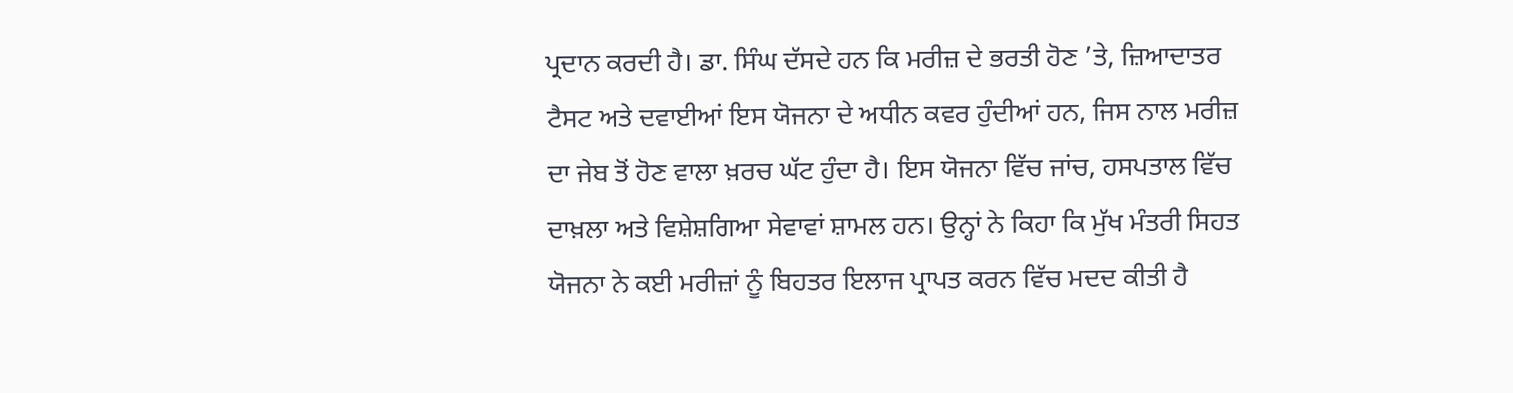ਪ੍ਰਦਾਨ ਕਰਦੀ ਹੈ। ਡਾ. ਸਿੰਘ ਦੱਸਦੇ ਹਨ ਕਿ ਮਰੀਜ਼ ਦੇ ਭਰਤੀ ਹੋਣ ’ਤੇ, ਜ਼ਿਆਦਾਤਰ ਟੈਸਟ ਅਤੇ ਦਵਾਈਆਂ ਇਸ ਯੋਜਨਾ ਦੇ ਅਧੀਨ ਕਵਰ ਹੁੰਦੀਆਂ ਹਨ, ਜਿਸ ਨਾਲ ਮਰੀਜ਼ ਦਾ ਜੇਬ ਤੋਂ ਹੋਣ ਵਾਲਾ ਖ਼ਰਚ ਘੱਟ ਹੁੰਦਾ ਹੈ। ਇਸ ਯੋਜਨਾ ਵਿੱਚ ਜਾਂਚ, ਹਸਪਤਾਲ ਵਿੱਚ ਦਾਖ਼ਲਾ ਅਤੇ ਵਿਸ਼ੇਸ਼ਗਿਆ ਸੇਵਾਵਾਂ ਸ਼ਾਮਲ ਹਨ। ਉਨ੍ਹਾਂ ਨੇ ਕਿਹਾ ਕਿ ਮੁੱਖ ਮੰਤਰੀ ਸਿਹਤ ਯੋਜਨਾ ਨੇ ਕਈ ਮਰੀਜ਼ਾਂ ਨੂੰ ਬਿਹਤਰ ਇਲਾਜ ਪ੍ਰਾਪਤ ਕਰਨ ਵਿੱਚ ਮਦਦ ਕੀਤੀ ਹੈ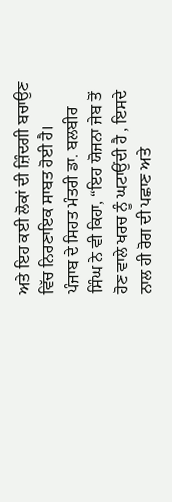ਅਤੇ ਇਹ ਕਈ ਲੋਕਾਂ ਦੀ ਜ਼ਿੰਦਗੀ ਬਚਾਉਣ ਵਿੱਚ ਨਿਰਣਾਇਕ ਸਾਬਤ ਹੋਈ ਹੈ।
ਪੰਜਾਬ ਦੇ ਸਿਹਤ ਮੰਤਰੀ ਡਾ. ਬਲਬੀਰ ਸਿੰਘ ਨੇ ਵੀ ਕਿਹਾ, “ਇਹ ਯੋਜਨਾ ਜੇਬ ਤੋਂ ਹੋਣ ਵਾਲੇ ਖਰਚ ਨੂੰ ਘਟਾਉਂਦੀ ਹੈ , ਇਸਦੇ ਨਾਲ ਹੀ ਰੋਗ ਦੀ ਪਛਾਣ ਅਤੇ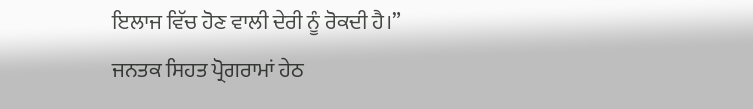ਇਲਾਜ ਵਿੱਚ ਹੋਣ ਵਾਲੀ ਦੇਰੀ ਨੂੰ ਰੋਕਦੀ ਹੈ।”
ਜਨਤਕ ਸਿਹਤ ਪ੍ਰੋਗਰਾਮਾਂ ਹੇਠ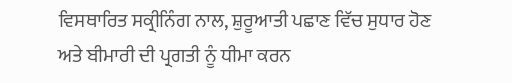ਵਿਸਥਾਰਿਤ ਸਕ੍ਰੀਨਿੰਗ ਨਾਲ, ਸ਼ੁਰੂਆਤੀ ਪਛਾਣ ਵਿੱਚ ਸੁਧਾਰ ਹੋਣ ਅਤੇ ਬੀਮਾਰੀ ਦੀ ਪ੍ਰਗਤੀ ਨੂੰ ਧੀਮਾ ਕਰਨ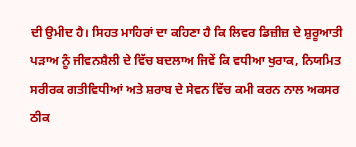ਦੀ ਉਮੀਦ ਹੈ। ਸਿਹਤ ਮਾਹਿਰਾਂ ਦਾ ਕਹਿਣਾ ਹੈ ਕਿ ਲਿਵਰ ਡਿਜ਼ੀਜ਼ ਦੇ ਸ਼ੁਰੂਆਤੀ ਪੜਾਅ ਨੂੰ ਜੀਵਨਸ਼ੈਲੀ ਦੇ ਵਿੱਚ ਬਦਲਾਅ ਜਿਵੇਂ ਕਿ ਵਧੀਆ ਖੁਰਾਕ, ਨਿਯਮਿਤ ਸਰੀਰਕ ਗਤੀਵਿਧੀਆਂ ਅਤੇ ਸ਼ਰਾਬ ਦੇ ਸੇਵਨ ਵਿੱਚ ਕਮੀ ਕਰਨ ਨਾਲ ਅਕਸਰ ਠੀਕ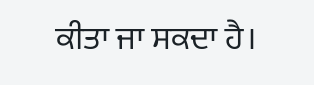ਕੀਤਾ ਜਾ ਸਕਦਾ ਹੈ।